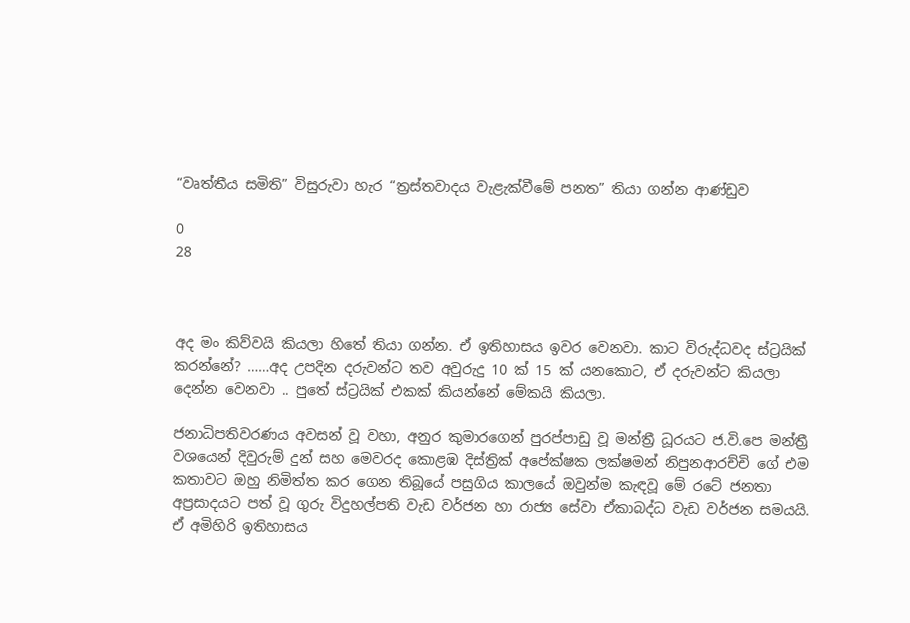“වෘත්තීය සමිති” විසුරුවා හැර “ත්‍රස්තවාදය වැළැක්වීමේ පනත” තියා ගන්න ආණ්ඩුව

0
28



අද මං කිව්වයි කියලා හිතේ තියා ගන්න. ඒ ඉතිහාසය ඉවර වෙනවා. කාට විරුද්ධවද ස්ට්‍රයික් කරන්නේ? ……අද උපදින දරුවන්ට තව අවුරුදු 10 ක් 15 ක් යනකොට, ඒ දරුවන්ට කියලා දෙන්න වෙනවා .. පුතේ ස්ට්‍රයික් එකක් කියන්නේ මේකයි කියලා.

ජනාධිපතිවරණය අවසන් වූ වහා, අනුර කුමාරගෙන් පුරප්පාඩු වූ මන්ත්‍රී ධූරයට ජ.වි.පෙ මන්ත්‍රී වශයෙන් දිවුරුම් දුන් සහ මෙවරද කොළඹ දිස්ත්‍රික් අපේක්ෂක ලක්ෂමන් නිපුනආරච්චි ගේ එම කතාවට ඔහු නිමිත්ත කර ගෙන තිබූයේ පසුගිය කාලයේ ඔවුන්ම කැඳවූ මේ රටේ ජනතා අප්‍රසාදයට පත් වූ ගුරු විදුහල්පති වැඩ වර්ජන හා රාජ්‍ය සේවා ඒකාබද්ධ වැඩ වර්ජන සමයයි. ඒ අමිහිරි ඉතිහාසය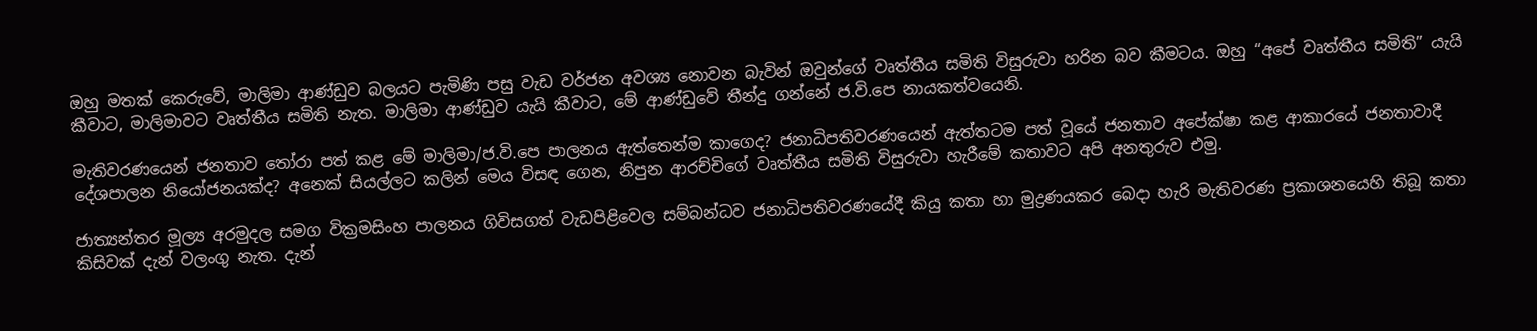ඔහු මතක් කෙරුවේ, මාලිමා ආණ්ඩුව බලයට පැමිණි පසු වැඩ වර්ජන අවශ්‍ය නොවන බැවින් ඔවුන්ගේ වෘත්තීය සමිති විසුරුවා හරින බව කීමටය. ඔහු “අපේ වෘත්තීය සමිති” යැයි කීවාට, මාලිමාවට වෘත්තීය සමිති නැත. මාලිමා ආණ්ඩුව යැයි කීවාට, මේ ආණ්ඩුවේ තීන්දු ගන්නේ ජ.වි.පෙ නායකත්වයෙනි.

මැතිවරණයෙන් ජනතාව තෝරා පත් කළ මේ මාලිමා/ජ.වි.පෙ පාලනය ඇත්තෙන්ම කාගෙද? ජනාධිපතිවරණයෙන් ඇත්තටම පත් වූයේ ජනතාව අපේක්ෂා කළ ආකාරයේ ජනතාවාදී දේශපාලන නියෝජනයක්ද? අනෙක් සියල්ලට කලින් මෙය විසඳ ගෙන, නිපුන ආරච්චිගේ වෘත්තීය සමිති විසුරුවා හැරීමේ කතාවට අපි අනතුරුව එමු.

ජාත්‍යන්තර මූල්‍ය අරමුදල සමග වික්‍රමසිංහ පාලනය ගිවිසගත් වැඩපිළිවෙල සම්බන්ධව ජනාධිපතිවරණයේදී කියු කතා හා මුද්‍රණයකර බෙදා හැරි මැතිවරණ ප්‍රකාශනයෙහි තිබූ කතා කිසිවක් දැන් වලංගු නැත. දැන්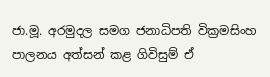ජා.මූ. අරමුදල සමග ජනාධිපති වික්‍රමසිංහ පාලනය අත්සන් කළ ගිවිසුම් ඒ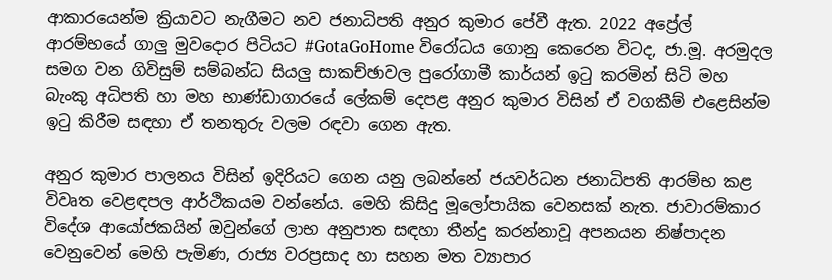ආකාරයෙන්ම ක්‍රියාවට නැගීමට නව ජනාධිපති අනුර කුමාර පේවී ඇත. 2022 අප්‍රේල් ආරම්භයේ ගාලු මුවදොර පිටියට #GotaGoHome විරෝධය ගොනු කෙරෙන විටද, ජා.මූ. අරමුදල සමග වන ගිවිසුම් සම්බන්ධ සියලු සාකච්ඡාවල පුරෝගාමී කාර්යන් ඉටු කරමින් සිටි මහ බැංකු අධිපති හා මහ භාණ්ඩාගාරයේ ලේකම් දෙපළ අනුර කුමාර විසින් ඒ වගකීම් එළෙසින්ම ඉටු කිරීම සඳහා ඒ තනතුරු වලම රඳවා ගෙන ඇත.

අනුර කුමාර පාලනය විසින් ඉදිරියට ගෙන යනු ලබන්නේ ජයවර්ධන ජනාධිපති ආරම්භ කළ විවෘත වෙළඳපල ආර්ථිකයම වන්නේය. මෙහි කිසිදු මූලෝපායික වෙනසක් නැත. ජාවාරම්කාර විදේශ ආයෝජකයින් ඔවුන්ගේ ලාභ අනුපාත සඳහා තීන්දු කරන්නාවූ අපනයන නිෂ්පාදන වෙනුවෙන් මෙහි පැමිණ, රාජ්‍ය වරප්‍රසාද හා සහන මත ව්‍යාපාර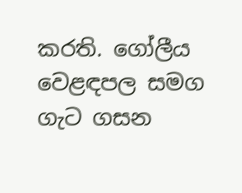කරති. ගෝලීය වෙළඳපල සමග ගැට ගසන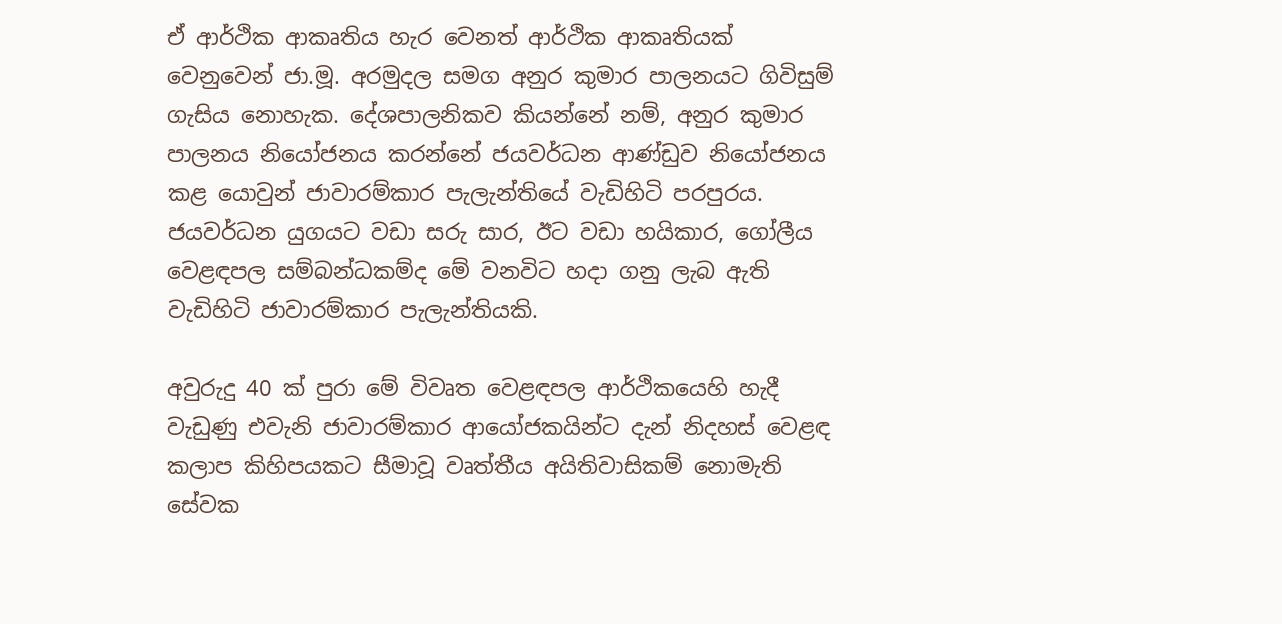ඒ ආර්ථික ආකෘතිය හැර වෙනත් ආර්ථික ආකෘතියක් වෙනුවෙන් ජා.මූ. අරමුදල සමග අනුර කුමාර පාලනයට ගිවිසුම් ගැසිය නොහැක. දේශපාලනිකව කියන්නේ නම්, අනුර කුමාර පාලනය නියෝජනය කරන්නේ ජයවර්ධන ආණ්ඩුව නියෝජනය කළ යොවුන් ජාවාරම්කාර පැලැන්තියේ වැඩිහිටි පරපුරය. ජයවර්ධන යුගයට වඩා සරු සාර, ඊට වඩා හයිකාර, ගෝලීය වෙළඳපල සම්බන්ධකම්ද මේ වනවිට හදා ගනු ලැබ ඇති වැඩිහිටි ජාවාරම්කාර පැලැන්තියකි.

අවුරුදු 40 ක් පුරා මේ විවෘත වෙළඳපල ආර්ථිකයෙහි හැදී වැඩුණු එවැනි ජාවාරම්කාර ආයෝජකයින්ට දැන් නිදහස් වෙළඳ කලාප කිහිපයකට සීමාවූ වෘත්තීය අයිතිවාසිකම් නොමැති සේවක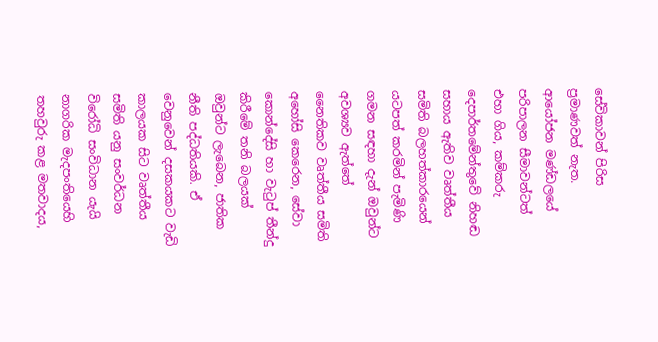සේවිකාවන් පිරිස ප්‍රමාණවත් නැත. ආයෝජන මණ්ඩලයේ පරිපාලන සීමාවන්ටත් එහා ගිය, කම්කරු දෙපාර්තමේන්තුවේ නිහඬ සහාය ඇතිව වෘත්තීය සමිති බලහත්කාරයෙන් යටපත් කරමින් පැමිණි ගමන සඳහා දැන් ඔවුන්ට අවශ්‍යව ඇත්තේ නෛතිකව වෘත්තීය සමිති අහෝසි කෙරෙන, සේවා කොන්දේසි හා වැටුප් තීන්දු කිරීමේ තනි බලයක් ඔවුන්ට ලැබෙන, ජාතික නීති පද්ධතියකි. ඒ වෙනුවෙන් දසකයකට වැඩි කාලයක සිට වෘත්තීය සමිති යනු සංවර්ධන විරෝධි සංවිධාන යැයි නාගරික මැදපංතියෙහි තහවුරු කළ මතවාදය,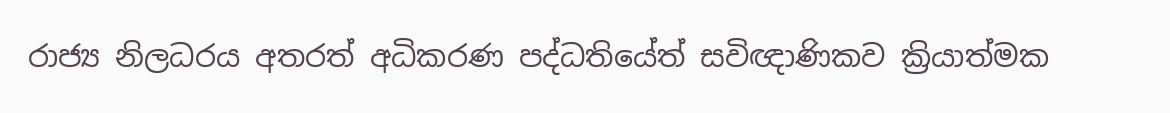රාජ්‍ය නිලධරය අතරත් අධිකරණ පද්ධතියේත් සවිඥාණිකව ක්‍රියාත්මක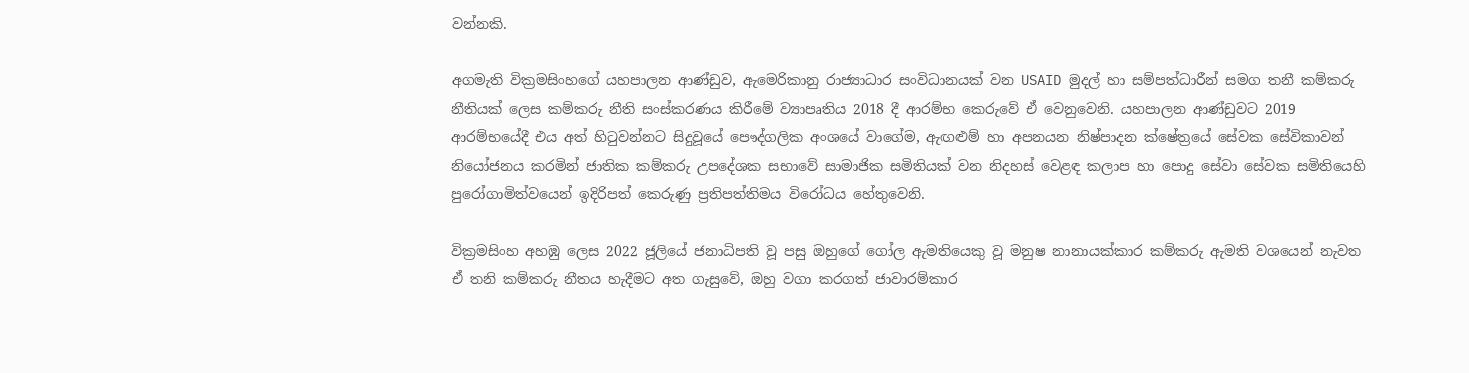වන්නකි.

අගමැති වික්‍රමසිංහගේ යහපාලන ආණ්ඩුව, ඇමෙරිකානු රාජ්‍යාධාර සංවිධානයක් වන USAID මුදල් හා සම්පත්ධාරීන් සමග තනී කම්කරු නීතියක් ලෙස කම්කරු නීති සංස්කරණය කිරීමේ ව්‍යාපෘතිය 2018 දී ආරම්භ කෙරුවේ ඒ වෙනුවෙනි. යහපාලන ආණ්ඩුවට 2019 ආරම්භයේදී එය අත් හිටුවන්නට සිදුවූයේ පෞද්ගලික අංශයේ වාගේම, ඇඟළුම් හා අපනයන නිෂ්පාදන ක්ෂේත්‍රයේ සේවක සේවිකාවන් නියෝජනය කරමින් ජාතික කම්කරු උපදේශක සභාවේ සාමාජික සමිතියක් වන නිදහස් වෙළඳ කලාප හා පොදු සේවා සේවක සමිතියෙහි පුරෝගාමිත්වයෙන් ඉදිරිපත් කෙරුණු ප්‍රතිපත්තිමය විරෝධය හේතුවෙනි.

වික්‍රමසිංහ අහඹු ලෙස 2022 ජූලියේ ජනාධිපති වූ පසු ඔහුගේ ගෝල ඇමතියෙකු වූ මනුෂ නානායක්කාර කම්කරු ඇමති වශයෙන් නැවත ඒ තනි කම්කරු නීතය හැදීමට අත ගැසුවේ, ඔහු වගා කරගත් ජාවාරම්කාර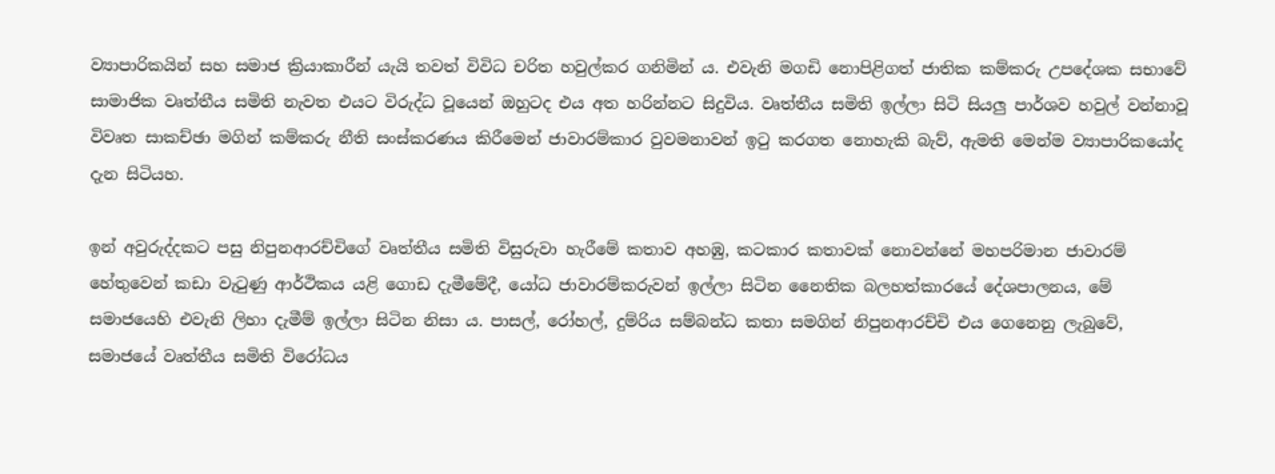ව්‍යාපාරිකයින් සහ සමාජ ක්‍රියාකාරීන් යැයි තවත් විවිධ චරිත හවුල්කර ගනිමින් ය. එවැනි මගඩි නොපිළිගත් ජාතික කම්කරු උපදේශක සභාවේ සාමාජික වෘත්තීය සමිති නැවත එයට විරුද්ධ වූයෙන් ඔහුටද එය අත හරින්නට සිදුවිය. වෘත්තීය සමිති ඉල්ලා සිටි සියලු පාර්ශව හවුල් වන්නාවූ විවෘත සාකච්ඡා මගින් කම්කරු නීති සංස්කරණය කිරීමෙන් ජාවාරම්කාර වුවමනාවන් ඉටු කරගත නොහැකි බැව්, ඇමති මෙන්ම ව්‍යාපාරිකයෝද දැන සිටියහ.

ඉන් අවුරුද්දකට පසු නිපුනආරච්චිගේ වෘත්තීය සමිති විසුරුවා හැරීමේ කතාව අහඹු, කටකාර කතාවක් නොවන්නේ මහපරිමාන ජාවාරම් හේතුවෙන් කඩා වැටුණු ආර්ථිකය යළි ගොඩ දැමීමේදී, යෝධ ජාවාරම්කරුවන් ඉල්ලා සිටින නෛතික බලහත්කාරයේ දේශපාලනය, මේ සමාජයෙහි එවැනි ලිහා දැමීම් ඉල්ලා සිටින නිසා ය. පාසල්, රෝහල්, දුම්රිය සම්බන්ධ කතා සමගින් නිපුනආරච්චි එය ගෙනෙනු ලැබුවේ, සමාජයේ වෘත්තීය සමිති විරෝධය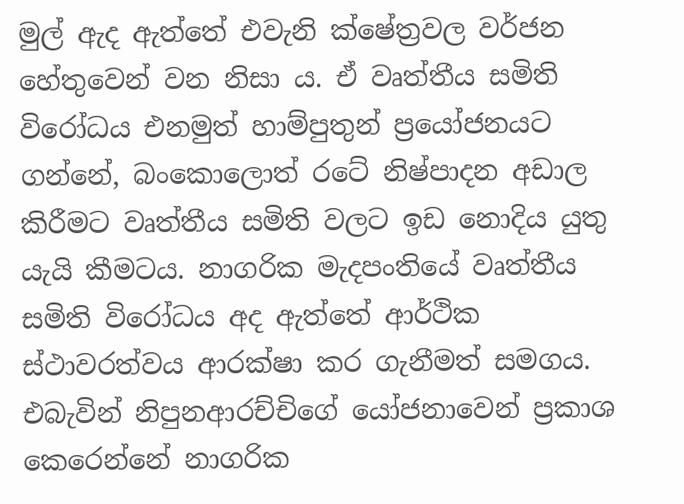මුල් ඇද ඇත්තේ එවැනි ක්ෂේත්‍රවල වර්ජන හේතුවෙන් වන නිසා ය. ඒ වෘත්තීය සමිති විරෝධය එනමුත් හාම්පුතුන් ප්‍රයෝජනයට ගන්නේ, බංකොලොත් රටේ නිෂ්පාදන අඩාල කිරීමට වෘත්තීය සමිති වලට ඉඩ නොදිය යුතු යැයි කීමටය. නාගරික මැදපංතියේ වෘත්තීය සමිති විරෝධය අද ඇත්තේ ආර්ථික ස්ථාවරත්වය ආරක්ෂා කර ගැනීමත් සමගය. එබැවින් නිපුනආරච්චිගේ යෝජනාවෙන් ප්‍රකාශ කෙරෙන්නේ නාගරික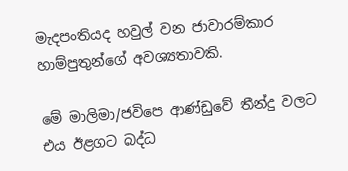මැදපංතියද හවුල් වන ජාවාරම්කාර හාම්පුතුන්ගේ අවශ්‍යතාවකි.

මේ මාලිමා/ජවිපෙ ආණ්ඩුවේ තීන්දු වලට එය ඊළගට බද්ධ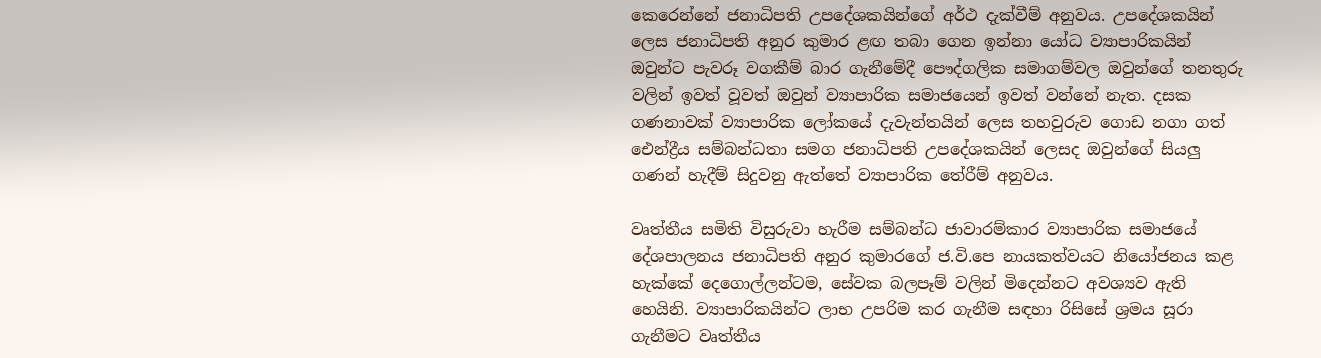කෙරෙන්නේ ජනාධිපති උපදේශකයින්ගේ අර්ථ දැක්වීම් අනුවය. උපදේශකයින් ලෙස ජනාධිපති අනුර කුමාර ළඟ තබා ගෙන ඉන්නා යෝධ ව්‍යාපාරිකයින්  ඔවුන්ට පැවරූ වගකීම් බාර ගැනීමේදී පෞද්ගලික සමාගම්වල ඔවුන්ගේ තනතුරු වලින් ඉවත් වූවත් ඔවුන් ව්‍යාපාරික සමාජයෙන් ඉවත් වන්නේ නැත. දසක ගණනාවක් ව්‍යාපාරික ලෝකයේ දැවැන්තයින් ලෙස තහවුරුව ගොඩ නගා ගත් ඓන්ද්‍රීය සම්බන්ධතා සමග ජනාධිපති උපදේශකයින් ලෙසද ඔවුන්ගේ සියලු ගණන් හැදීම් සිදුවනු ඇත්තේ ව්‍යාපාරික තේරීම් අනුවය.

වෘත්තීය සමිති විසුරුවා හැරීම සම්බන්ධ ජාවාරම්කාර ව්‍යාපාරික සමාජයේ දේශපාලනය ජනාධිපති අනුර කුමාරගේ ජ.වි.පෙ නායකත්වයට නියෝජනය කළ හැක්කේ දෙගොල්ලන්ටම, සේවක බලපෑම් වලින් මිදෙන්නට අවශ්‍යව ඇති හෙයිනි. ව්‍යාපාරිකයින්ට ලාභ උපරිම කර ගැනීම සඳහා රිසිසේ ශ්‍රමය සූරා ගැනීමට වෘත්තීය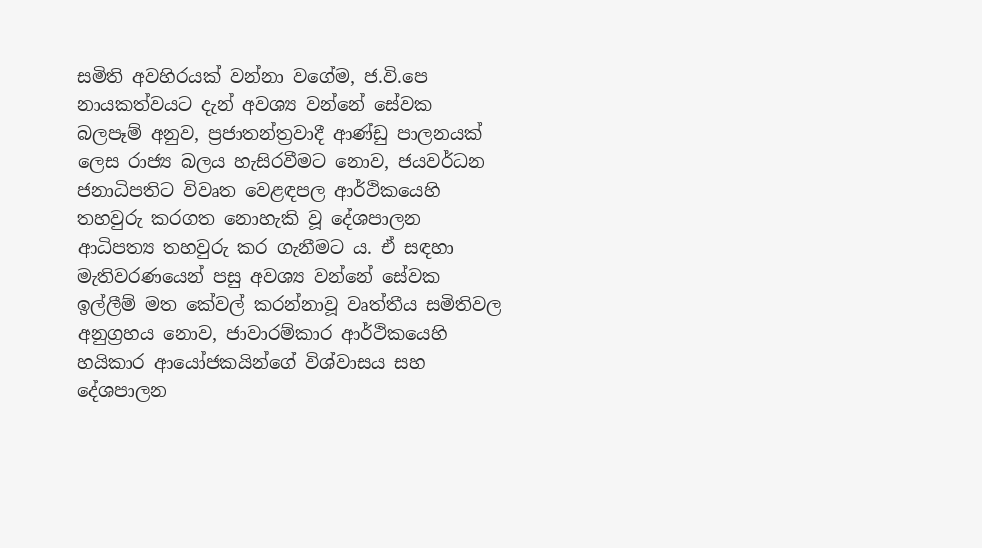සමිති අවහිරයක් වන්නා වගේම, ජ.වි.පෙ නායකත්වයට දැන් අවශ්‍ය වන්නේ සේවක බලපෑම් අනුව, ප්‍රජාතන්ත්‍රවාදී ආණ්ඩු පාලනයක් ලෙස රාජ්‍ය බලය හැසිරවීමට නොව, ජයවර්ධන ජනාධිපතිට විවෘත වෙළඳපල ආර්ථිකයෙහි තහවුරු කරගත නොහැකි වූ දේශපාලන ආධිපත්‍ය තහවුරු කර ගැනීමට ය. ඒ සඳහා මැතිවරණයෙන් පසු අවශ්‍ය වන්නේ සේවක ඉල්ලීම් මත කේවල් කරන්නාවූ වෘත්තීය සමිතිවල අනුග්‍රහය නොව, ජාවාරම්කාර ආර්ථිකයෙහි හයිකාර ආයෝජකයින්ගේ විශ්වාසය සහ දේශපාලන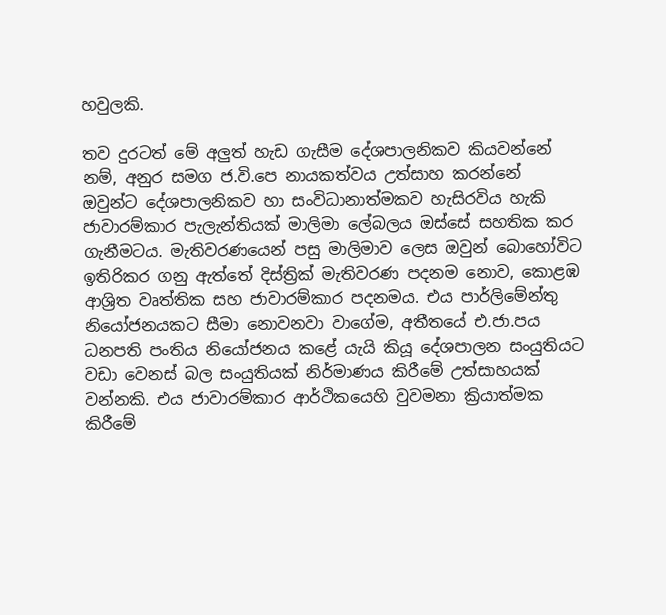හවුලකි.

තව දුරටත් මේ අලුත් හැඩ ගැසීම දේශපාලනිකව කියවන්නේ නම්, අනුර සමග ජ.වි.පෙ නායකත්වය උත්සාහ කරන්නේ ඔවුන්ට දේශපාලනිකව හා සංවිධානාත්මකව හැසිරවිය හැකි ජාවාරම්කාර පැලැන්තියක් මාලිමා ලේබලය ඔස්සේ සහතික කර ගැනීමටය. මැතිවරණයෙන් පසු මාලිමාව ලෙස ඔවුන් බොහෝවිට ඉතිරිකර ගනු ඇත්තේ දිස්ත්‍රික් මැතිවරණ පදනම නොව, කොළඹ ආශ්‍රිත වෘත්තික සහ ජාවාරම්කාර පදනමය. එය පාර්ලිමේන්තු නියෝජනයකට සීමා නොවනවා වාගේම, අතීතයේ එ.ජා.පය ධනපති පංතිය නියෝජනය කළේ යැයි කියූ දේශපාලන සංයුතියට වඩා වෙනස් බල සංයුතියක් නිර්මාණය කිරීමේ උත්සාහයක් වන්නකි. එය ජාවාරම්කාර ආර්ථිකයෙහි වුවමනා ක්‍රියාත්මක කිරීමේ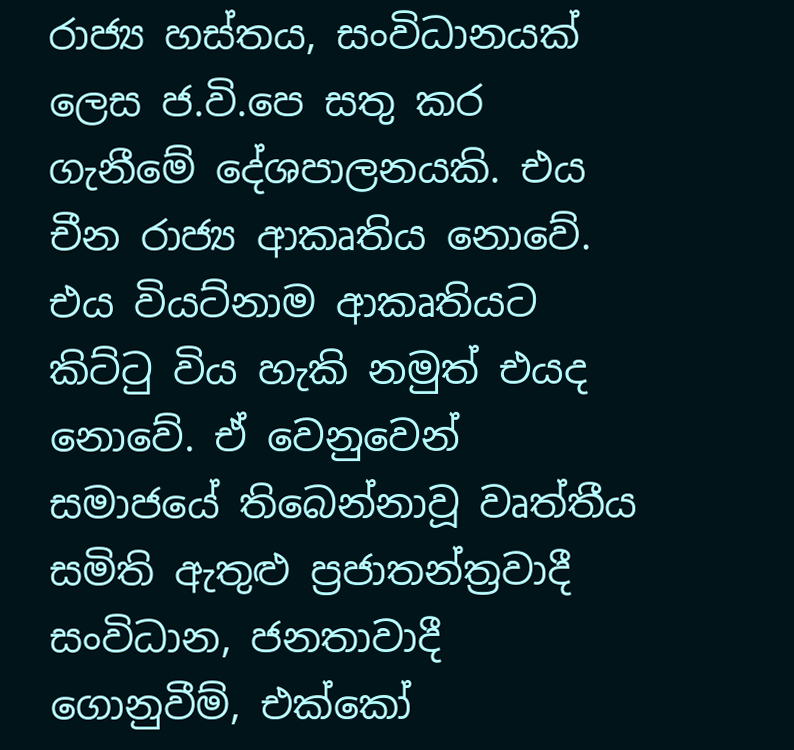රාජ්‍ය හස්තය, සංවිධානයක් ලෙස ජ.වි.පෙ සතු කර ගැනීමේ දේශපාලනයකි. එය චීන රාජ්‍ය ආකෘතිය නොවේ. එය වියට්නාම ආකෘතියට කිට්ටු විය හැකි නමුත් එයද නොවේ. ඒ වෙනුවෙන් සමාජයේ තිබෙන්නාවූ වෘත්තීය සමිති ඇතුළු ප්‍රජාතන්ත්‍රවාදී සංවිධාන, ජනතාවාදී ගොනුවීම්, එක්කෝ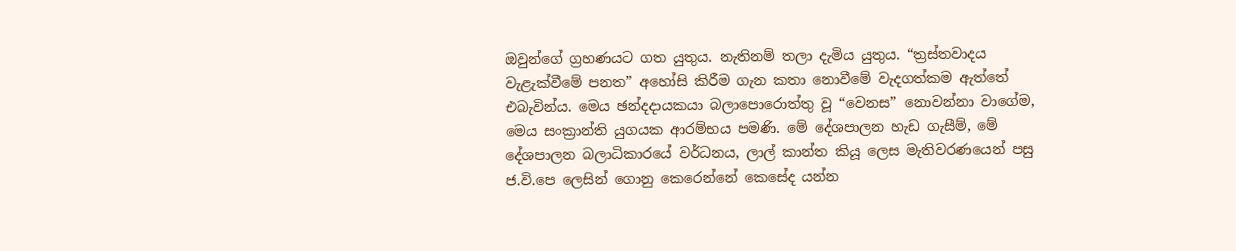ඔවුන්ගේ ග්‍රහණයට ගත යුතුය. නැතිනම් තලා දැමිය යුතුය. “ත්‍රස්තවාදය වැළැක්වීමේ පනත” අහෝසි කිරීම ගැන කතා නොවීමේ වැදගත්කම ඇත්තේ එබැවින්ය. මෙය ඡන්දදායකයා බලාපොරොත්තු වූ “වෙනස” නොවන්නා වාගේම, මෙය සංක්‍රාන්ති යුගයක ආරම්භය පමණි. මේ දේශපාලන හැඩ ගැසීම්, මේ දේශපාලන බලාධිකාරයේ වර්ධනය, ලාල් කාන්ත කියූ ලෙස මැතිවරණයෙන් පසු  ජ.වි.පෙ ලෙසින් ගොනු කෙරෙන්නේ කෙසේද යන්න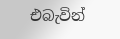එබැවින්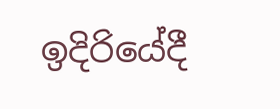ඉදිරියේදී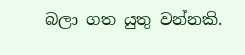බලා ගත යුතු වන්නකි.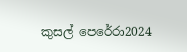කුසල් පෙරේරා2024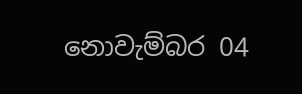නොවැම්බර 04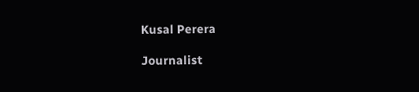Kusal Perera

Journalist